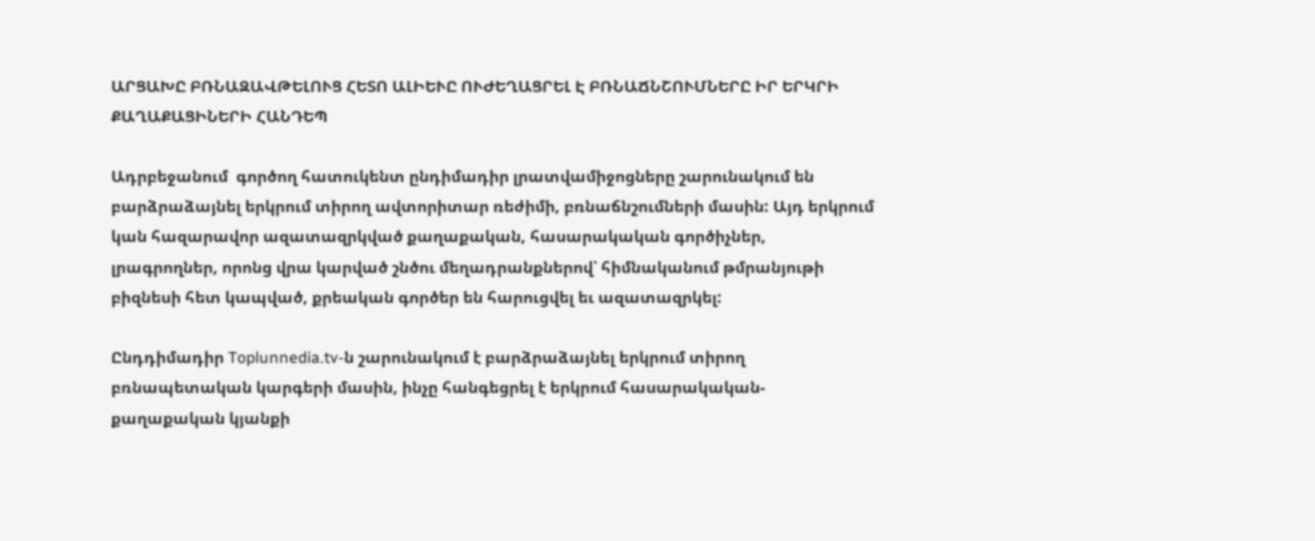ԱՐՑԱԽԸ ԲՌՆԱԶԱՎԹԵԼՈՒՑ ՀԵՏՈ ԱԼԻԵՒԸ ՈՒԺԵՂԱՑՐԵԼ Է ԲՌՆԱՃՆՇՈՒՄՆԵՐԸ ԻՐ ԵՐԿՐԻ ՔԱՂԱՔԱՑԻՆԵՐԻ ՀԱՆԴԵՊ

Ադրբեջանում  գործող հատուկենտ ընդիմադիր լրատվամիջոցները շարունակում են բարձրաձայնել երկրում տիրող ավտորիտար ռեժիմի, բռնաճնշումների մասին: Այդ երկրում կան հազարավոր ազատազրկված քաղաքական, հասարակական գործիչներ, լրագրողներ, որոնց վրա կարված շնծու մեղադրանքներով՝ հիմնականում թմրանյութի բիզնեսի հետ կապված, քրեական գործեր են հարուցվել եւ ազատազրկել:

Ընդդիմադիր Toplunnedia.tv-ն շարունակում է բարձրաձայնել երկրում տիրող բռնապետական կարգերի մասին, ինչը հանգեցրել է երկրում հասարակական-քաղաքական կյանքի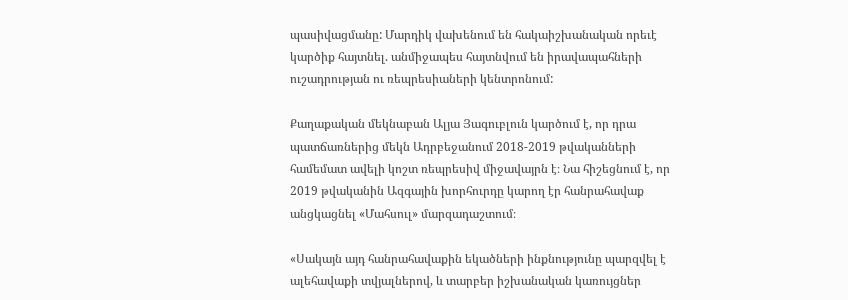պասիվացմանը: Մարդիկ վախենում են հակաիշխանական որեւէ կարծիք հայտնել. անմիջապես հայտնվում են իրավապահների ուշադրության ու ռեպրեսիաների կենտրոնում:

Քաղաքական մեկնաբան Ալյա Յագուբլուն կարծում է, որ դրա պատճառներից մեկն Ադրբեջանում 2018-2019 թվականների համեմատ ավելի կոշտ ռեպրեսիվ միջավայրն է։ Նա հիշեցնում է, որ 2019 թվականին Ազգային խորհուրդը կարող էր հանրահավաք անցկացնել «Մահսուլ» մարզադաշտում։

«Սակայն այդ հանրահավաքին եկածների ինքնությունը պարզվել է ալեհավաքի տվյալներով, և տարբեր իշխանական կառույցներ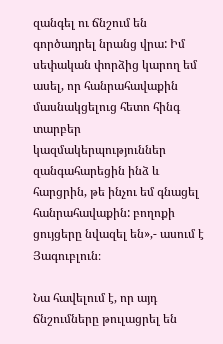զանգել ու ճնշում են գործադրել նրանց վրա: Իմ սեփական փորձից կարող եմ ասել, որ հանրահավաքին մասնակցելուց հետո հինգ տարբեր կազմակերպություններ զանգահարեցին ինձ և հարցրին, թե ինչու եմ գնացել հանրահավաքին: բողոքի ցույցերը նվազել են»,- ասում է Յագուբլուն։

Նա հավելում է, որ այդ ճնշումները թուլացրել են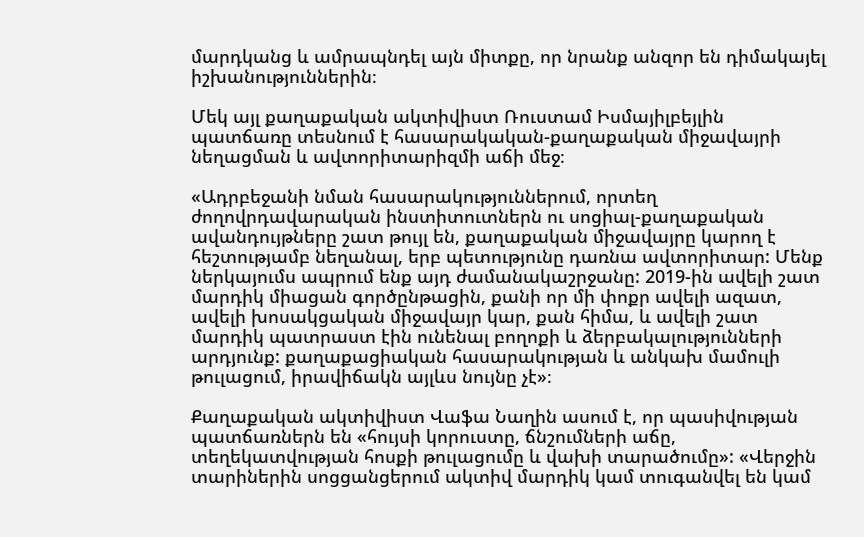մարդկանց և ամրապնդել այն միտքը, որ նրանք անզոր են դիմակայել իշխանություններին։

Մեկ այլ քաղաքական ակտիվիստ Ռուստամ Իսմայիլբեյլին պատճառը տեսնում է հասարակական-քաղաքական միջավայրի նեղացման և ավտորիտարիզմի աճի մեջ։

«Ադրբեջանի նման հասարակություններում, որտեղ ժողովրդավարական ինստիտուտներն ու սոցիալ-քաղաքական ավանդույթները շատ թույլ են, քաղաքական միջավայրը կարող է հեշտությամբ նեղանալ, երբ պետությունը դառնա ավտորիտար: Մենք ներկայումս ապրում ենք այդ ժամանակաշրջանը: 2019-ին ավելի շատ մարդիկ միացան գործընթացին, քանի որ մի փոքր ավելի ազատ, ավելի խոսակցական միջավայր կար, քան հիմա, և ավելի շատ մարդիկ պատրաստ էին ունենալ բողոքի և ձերբակալությունների արդյունք: քաղաքացիական հասարակության և անկախ մամուլի թուլացում, իրավիճակն այլևս նույնը չէ»։

Քաղաքական ակտիվիստ Վաֆա Նաղին ասում է, որ պասիվության պատճառներն են «հույսի կորուստը, ճնշումների աճը, տեղեկատվության հոսքի թուլացումը և վախի տարածումը»: «Վերջին տարիներին սոցցանցերում ակտիվ մարդիկ կամ տուգանվել են կամ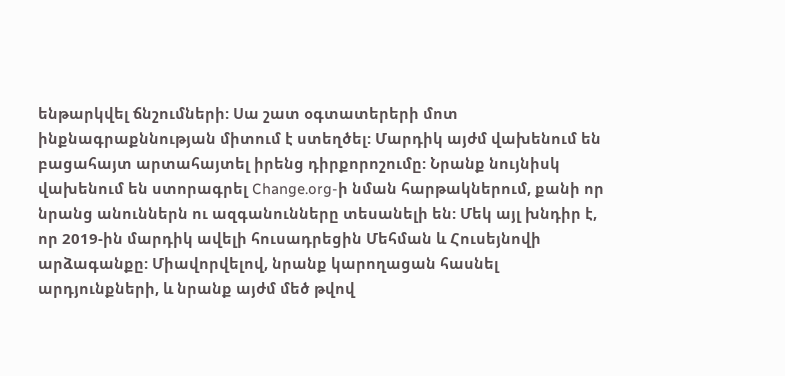ենթարկվել ճնշումների: Սա շատ օգտատերերի մոտ ինքնագրաքննության միտում է ստեղծել: Մարդիկ այժմ վախենում են բացահայտ արտահայտել իրենց դիրքորոշումը: Նրանք նույնիսկ վախենում են ստորագրել Change.org-ի նման հարթակներում, քանի որ նրանց անուններն ու ազգանունները տեսանելի են: Մեկ այլ խնդիր է, որ 2019-ին մարդիկ ավելի հուսադրեցին Մեհման և Հուսեյնովի արձագանքը: Միավորվելով, նրանք կարողացան հասնել արդյունքների, և նրանք այժմ մեծ թվով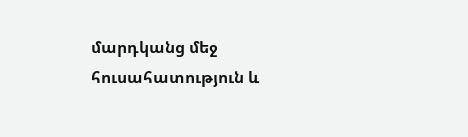մարդկանց մեջ հուսահատություն և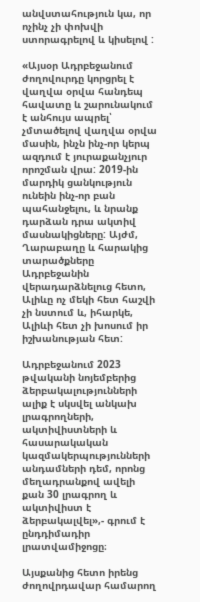անվստահություն կա, որ ոչինչ չի փոխվի ստորագրելով և կիսելով :

«Այսօր Ադրբեջանում ժողովուրդը կորցրել է վաղվա օրվա հանդեպ հավատը և շարունակում է անհույս ապրել՝ չմտածելով վաղվա օրվա մասին, ինչն ինչ-որ կերպ ազդում է յուրաքանչյուր որոշման վրա: 2019-ին մարդիկ ցանկություն ունեին ինչ-որ բան պահանջելու, և նրանք դարձան դրա ակտիվ մասնակիցները: Այժմ, Ղարաբաղը և հարակից տարածքները Ադրբեջանին վերադարձնելուց հետո, Ալիևը ոչ մեկի հետ հաշվի չի նստում և, իհարկե, Ալիևի հետ չի խոսում իր իշխանության հետ:

Ադրբեջանում 2023 թվականի նոյեմբերից ձերբակալությունների ալիք է սկսվել անկախ լրագրողների, ակտիվիստների և հասարակական կազմակերպությունների անդամների դեմ, որոնց մեղադրանքով ավելի քան 30 լրագրող և ակտիվիստ է ձերբակալվել»,- գրում է ընդդիմադիր լրատվամիջոցը։

Այսքանից հետո իրենց ժողովրդավար համարող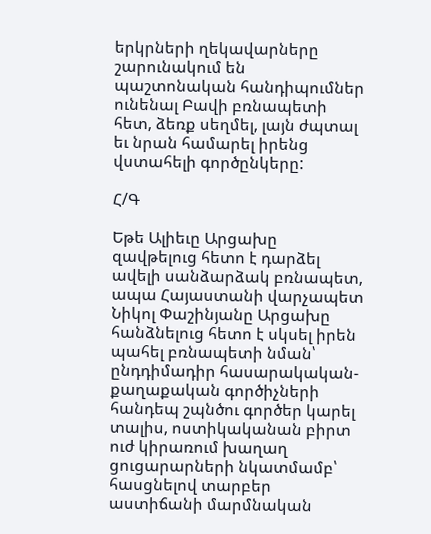երկրների ղեկավարները շարունակում են պաշտոնական հանդիպումներ ունենալ Բավի բռնապետի հետ, ձեռք սեղմել, լայն ժպտալ եւ նրան համարել իրենց վստահելի գործընկերը:

Հ/Գ

Եթե Ալիեւը Արցախը զավթելուց հետո է դարձել ավելի սանձարձակ բռնապետ, ապա Հայաստանի վարչապետ Նիկոլ Փաշինյանը Արցախը հանձնելուց հետո է սկսել իրեն պահել բռնապետի նման՝ ընդդիմադիր հասարակական-քաղաքական գործիչների հանդեպ շպնծու գործեր կարել տալիս, ոստիկականան բիրտ ուժ կիրառում խաղաղ ցուցարարների նկատմամբ՝ հասցնելով տարբեր աստիճանի մարմնական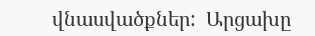վնասվածքներ:  Արցախը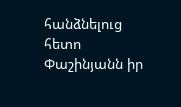հանձնելուց հետո Փաշինյանն իր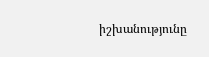իշխանությունը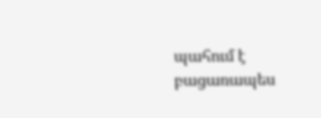պահում է բացառապես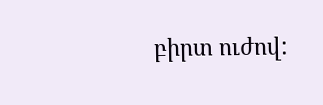բիրտ ուժով: